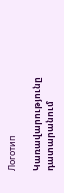Логотип

Կառավարությունը դատարանում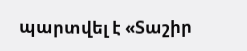պարտվել է «Տաշիր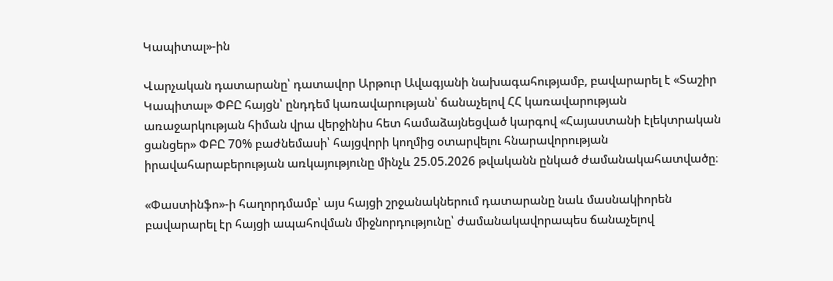Կապիտալ»-ին

Վարչական դատարանը՝ դատավոր Արթուր Ավագյանի նախագահությամբ, բավարարել է «Տաշիր Կապիտալ» ՓԲԸ հայցն՝ ընդդեմ կառավարության՝ ճանաչելով ՀՀ կառավարության առաջարկության հիման վրա վերջինիս հետ համաձայնեցված կարգով «Հայաստանի էլեկտրական ցանցեր» ՓԲԸ 70% բաժնեմասի՝ հայցվորի կողմից օտարվելու հնարավորության իրավահարաբերության առկայությունը մինչև 25.05.2026 թվականն ընկած ժամանակահատվածը։

«Փաստինֆո»-ի հաղորդմամբ՝ այս հայցի շրջանակներում դատարանը նաև մասնակիորեն բավարարել էր հայցի ապահովման միջնորդությունը՝ ժամանակավորապես ճանաչելով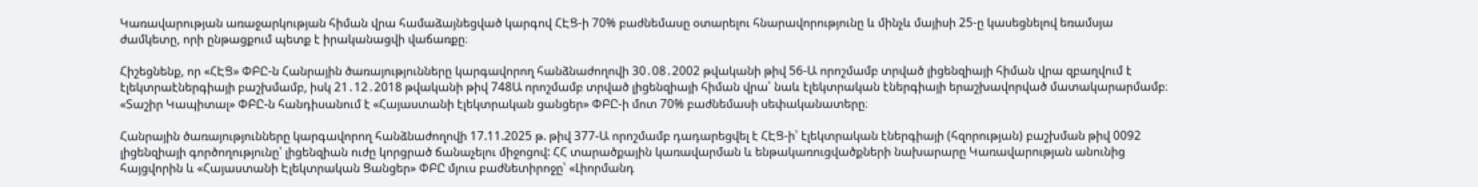Կառավարության առաջարկության հիման վրա համաձայնեցված կարգով ՀԷՑ-ի 70% բաժնեմասը օտարելու հնարավորությունը և մինչև մայիսի 25-ը կասեցնելով եռամսյա ժամկետը, որի ընթացքում պետք է իրականացվի վաճառքը։

Հիշեցնենք, որ «ՀԷՑ» ՓԲԸ-ն Հանրային ծառայությունները կարգավորող հանձնաժողովի 30․08․2002 թվականի թիվ 56-Ա որոշմամբ տրված լիցենզիայի հիման վրա զբաղվում է էլեկտրաէներգիայի բաշխմամբ, իսկ 21․12․2018 թվականի թիվ 748Ա որոշմամբ տրված լիցենզիայի հիման վրա՝ նաև էլեկտրական էներգիայի երաշխավորված մատակարարմամբ։ «Տաշիր Կապիտալ» ՓԲԸ-ն հանդիսանում է «Հայաստանի էլեկտրական ցանցեր» ՓԲԸ-ի մոտ 70% բաժնեմասի սեփականատերը։

Հանրային ծառայությունները կարգավորող հանձնաժողովի 17.11.2025 թ. թիվ 377-Ա որոշմամբ դադարեցվել է ՀԷՑ-ի՝ էլեկտրական էներգիայի (հզորության) բաշխման թիվ 0092 լիցենզիայի գործողությունը՝ լիցենզիան ուժը կորցրած ճանաչելու միջոցով: ՀՀ տարածքային կառավարման և ենթակառուցվածքների նախարարը Կառավարության անունից հայցվորին և «Հայաստանի Էլեկտրական Ցանցեր» ՓԲԸ մյուս բաժնետիրոջը՝ «Լիորմանդ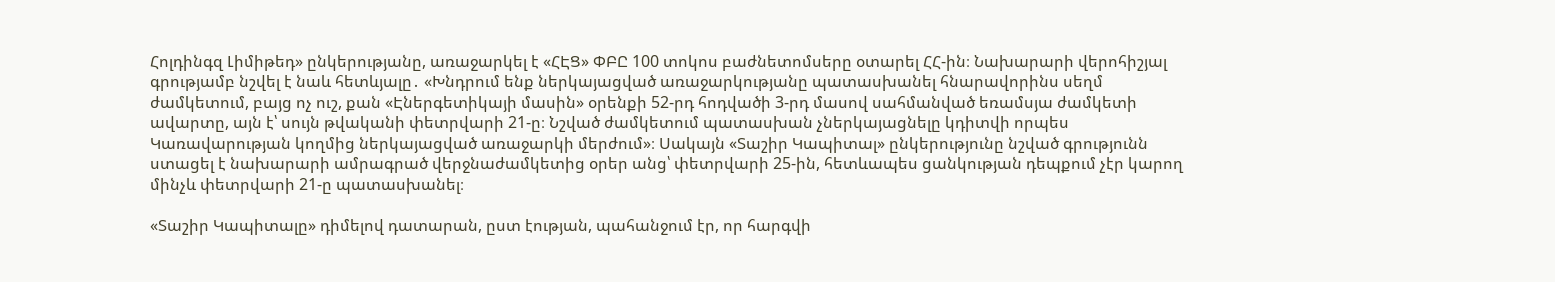Հոլդինգզ Լիմիթեդ» ընկերությանը, առաջարկել է «ՀԷՑ» ՓԲԸ 100 տոկոս բաժնետոմսերը օտարել ՀՀ-ին։ Նախարարի վերոհիշյալ գրությամբ նշվել է նաև հետևյալը․ «Խնդրում ենք ներկայացված առաջարկությանը պատասխանել հնարավորինս սեղմ ժամկետում, բայց ոչ ուշ, քան «Էներգետիկայի մասին» օրենքի 52-րդ հոդվածի 3-րդ մասով սահմանված եռամսյա ժամկետի ավարտը, այն է՝ սույն թվականի փետրվարի 21-ը։ Նշված ժամկետում պատասխան չներկայացնելը կդիտվի որպես Կառավարության կողմից ներկայացված առաջարկի մերժում»։ Սակայն «Տաշիր Կապիտալ» ընկերությունը նշված գրությունն ստացել է նախարարի ամրագրած վերջնաժամկետից օրեր անց՝ փետրվարի 25-ին, հետևապես ցանկության դեպքում չէր կարող մինչև փետրվարի 21-ը պատասխանել։

«Տաշիր Կապիտալը» դիմելով դատարան, ըստ էության, պահանջում էր, որ հարգվի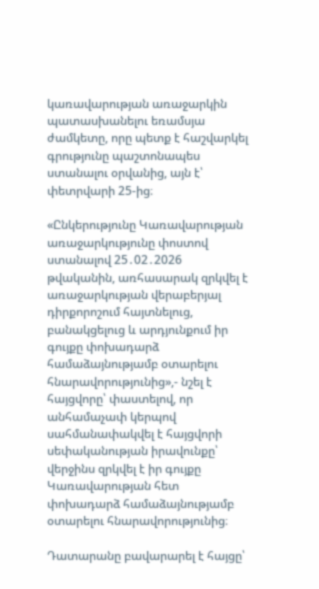կառավարության առաջարկին պատասխանելու եռամսյա ժամկետը, որը պետք է հաշվարկել գրությունը պաշտոնապես ստանալու օրվանից, այն է՝ փետրվարի 25-ից։

«Ընկերությունը Կառավարության առաջարկությունը փոստով ստանալով 25․02․2026 թվականին, առհասարակ զրկվել է առաջարկության վերաբերյալ դիրքորոշում հայտնելուց, բանակցելուց և արդյունքում իր գույքը փոխադարձ համաձայնությամբ օտարելու հնարավորությունից»,- նշել է հայցվորը՝ փաստելով, որ անհամաչափ կերպով սահմանափակվել է հայցվորի սեփականության իրավունքը՝ վերջինս զրկվել է իր գույքը Կառավարության հետ փոխադարձ համաձայնությամբ օտարելու հնարավորությունից։

Դատարանը բավարարել է հայցը՝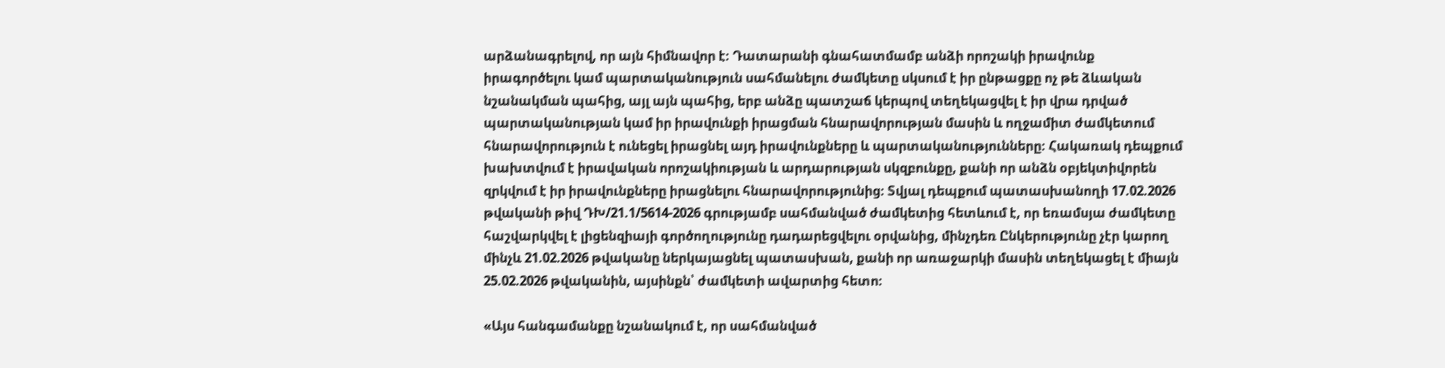արձանագրելով, որ այն հիմնավոր է։ Դատարանի գնահատմամբ անձի որոշակի իրավունք իրագործելու կամ պարտականություն սահմանելու ժամկետը սկսում է իր ընթացքը ոչ թե ձևական նշանակման պահից, այլ այն պահից, երբ անձը պատշաճ կերպով տեղեկացվել է իր վրա դրված պարտականության կամ իր իրավունքի իրացման հնարավորության մասին և ողջամիտ ժամկետում հնարավորություն է ունեցել իրացնել այդ իրավունքները և պարտականությունները։ Հակառակ դեպքում խախտվում է իրավական որոշակիության և արդարության սկզբունքը, քանի որ անձն օբյեկտիվորեն զրկվում է իր իրավունքները իրացնելու հնարավորությունից։ Տվյալ դեպքում պատասխանողի 17.02.2026 թվականի թիվ ԴԽ/21.1/5614-2026 գրությամբ սահմանված ժամկետից հետևում է, որ եռամսյա ժամկետը հաշվարկվել է լիցենզիայի գործողությունը դադարեցվելու օրվանից, մինչդեռ Ընկերությունը չէր կարող մինչև 21.02.2026 թվականը ներկայացնել պատասխան, քանի որ առաջարկի մասին տեղեկացել է միայն 25.02.2026 թվականին, այսինքն՝ ժամկետի ավարտից հետո։

«Այս հանգամանքը նշանակում է, որ սահմանված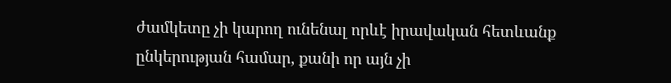ժամկետը չի կարող ունենալ որևէ իրավական հետևանք ընկերության համար, քանի որ այն չի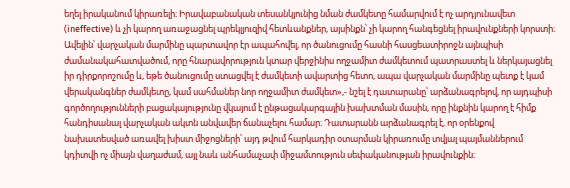եղել իրականում կիրառելի։ Իրավաբանական տեսանկյունից նման ժամկետը համարվում է ոչ արդյունավետ (ineffective) և չի կարող առաջացնել պրեկլյուզիվ հետևանքներ, այսինքն՝ չի կարող հանգեցնել իրավունքների կորստի։ Ավելին՝ վարչական մարմինը պարտավոր էր ապահովել, որ ծանուցումը հասնի հասցեատիրոջն այնպիսի ժամանակահատվածում, որը հնարավորություն կտար վերջինիս ողջամիտ ժամկետում պատրաստել և ներկայացնել իր դիրքորոշումը և, եթե ծանուցումը ստացվել է ժամկետի ավարտից հետո, ապա վարչական մարմինը պետք է կամ վերականգներ ժամկետը, կամ սահմաներ նոր ողջամիտ ժամկետ»,- նշել է դատարանը՝ արձանագրելով, որ այդպիսի գործողությունների բացակայությունը վկայում է ընթացակարգային խախտման մասին, որը ինքնին կարող է հիմք հանդիսանալ վարչական ակտն անվավեր ճանաչելու համար։ Դատարանն արձանագրել է, որ օրենքով նախատեսված առավել խիստ միջոցների՝ այդ թվում հարկադիր օտարման կիրառումը տվյալ պայմաններում կդիտվի ոչ միայն վաղաժամ, այլ նաև անհամաչափ միջամտություն սեփականության իրավունքին։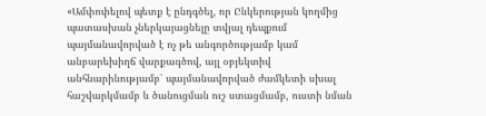«Ամփոփելով պետք է ընդգծել, որ Ընկերության կողմից պատասխան չներկայացնելը տվյալ դեպքում պայմանավորված է ոչ թե անգործությամբ կամ անբարեխիղճ վարքագծով, այլ օբյեկտիվ անհնարինությամբ՝ պայմանավորված ժամկետի սխալ հաշվարկմամբ և ծանուցման ուշ ստացմամբ, ուստի նման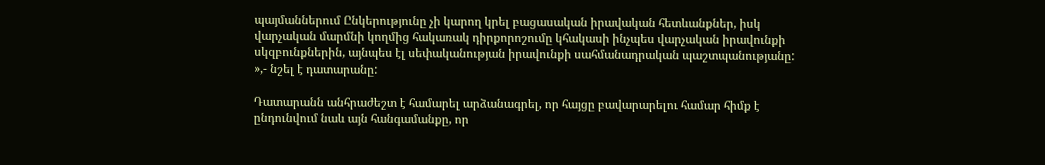պայմաններում Ընկերությունը չի կարող կրել բացասական իրավական հետևանքներ, իսկ վարչական մարմնի կողմից հակառակ դիրքորոշումը կհակասի ինչպես վարչական իրավունքի սկզբունքներին, այնպես էլ սեփականության իրավունքի սահմանադրական պաշտպանությանը: »,- նշել է դատարանը:

Դատարանն անհրաժեշտ է համարել արձանագրել, որ հայցը բավարարելու համար հիմք է ընդունվում նաև այն հանգամանքը, որ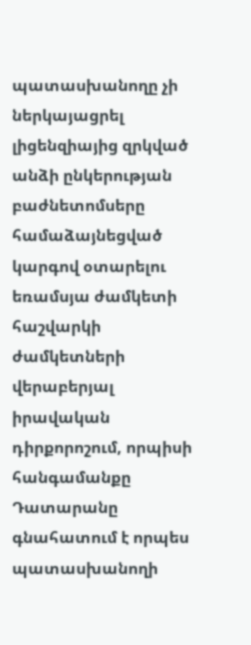պատասխանողը չի ներկայացրել լիցենզիայից զրկված անձի ընկերության բաժնետոմսերը համաձայնեցված կարգով օտարելու եռամսյա ժամկետի հաշվարկի ժամկետների վերաբերյալ իրավական դիրքորոշում, որպիսի հանգամանքը Դատարանը գնահատում է որպես պատասխանողի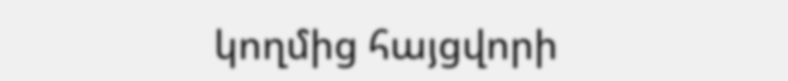կողմից հայցվորի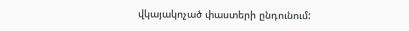վկայակոչած փաստերի ընդունում: